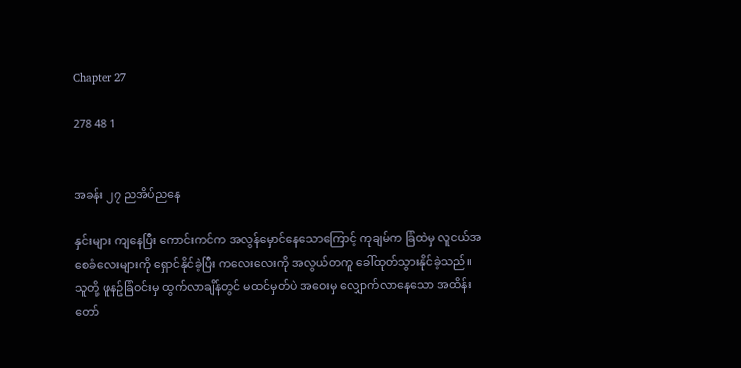Chapter 27

278 48 1


အခန်း ၂၇ ညအိပ်ညနေ

နှင်းများ ကျနေပြီး ကောင်းကင်က အလွန်မှောင်နေသောကြောင့် ကုချမ်က ခြံထဲမှ လူငယ်အစေခံလေးများကို ရှောင်နိုင်ခဲ့ပြီး ကလေးလေးကို အလွယ်တကူ ခေါ်ထုတ်သွားနိုင်ခဲ့သည်။ သူတို့ ဖူနဥ်ခြံဝင်းမှ ထွက်လာချိန်တွင် မထင်မှတ်ပဲ အဝေးမှ လျှောက်လာနေသော အထိန်းတော်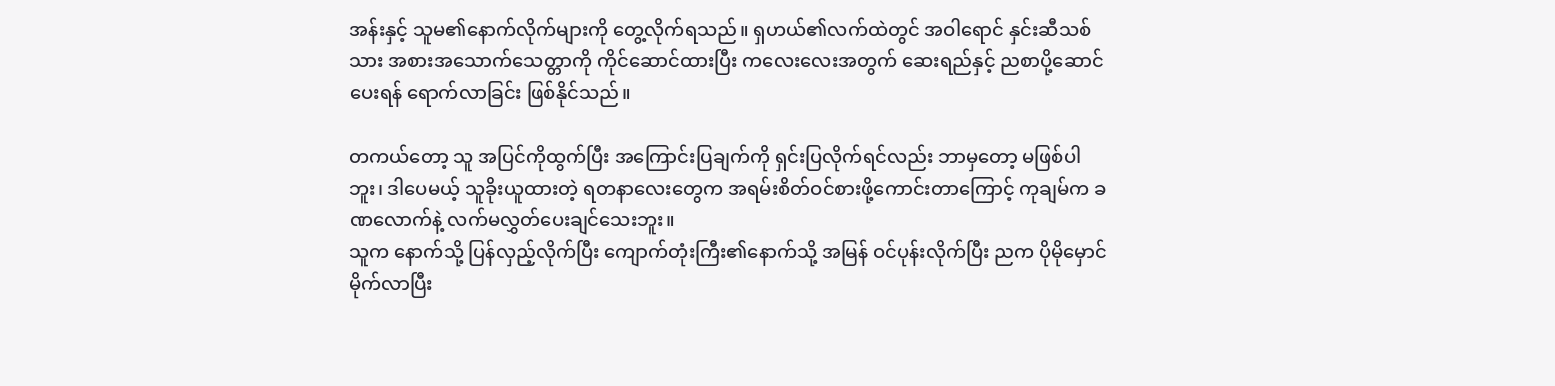အန်းနှင့် သူမ၏နောက်လိုက်များကို တွေ့လိုက်ရသည်။ ရှဟယ်၏လက်ထဲတွင် အဝါရောင် နှင်းဆီသစ်သား အစားအသောက်သေတ္တာကို ကိုင်ဆောင်ထားပြီး ကလေးလေးအတွက် ဆေးရည်နှင့် ညစာပို့ဆောင်ပေးရန် ရောက်လာခြင်း ဖြစ်နိုင်သည်။

တကယ်တော့ သူ အပြင်ကိုထွက်ပြီး အကြောင်းပြချက်ကို ရှင်းပြလိုက်ရင်လည်း ဘာမှတော့ မဖြစ်ပါဘူး၊ ဒါပေမယ့် သူခိုးယူထားတဲ့ ရတနာလေးတွေက အရမ်းစိတ်ဝင်စားဖို့ကောင်းတာကြောင့် ကုချမ်က ခဏလောက်နဲ့ လက်မလွှတ်ပေးချင်သေးဘူး။
သူက နောက်သို့ ပြန်လှည့်လိုက်ပြီး ကျောက်တုံးကြီး၏နောက်သို့ အမြန် ဝင်ပုန်းလိုက်ပြီး ညက ပိုမိုမှောင်မိုက်လာပြီး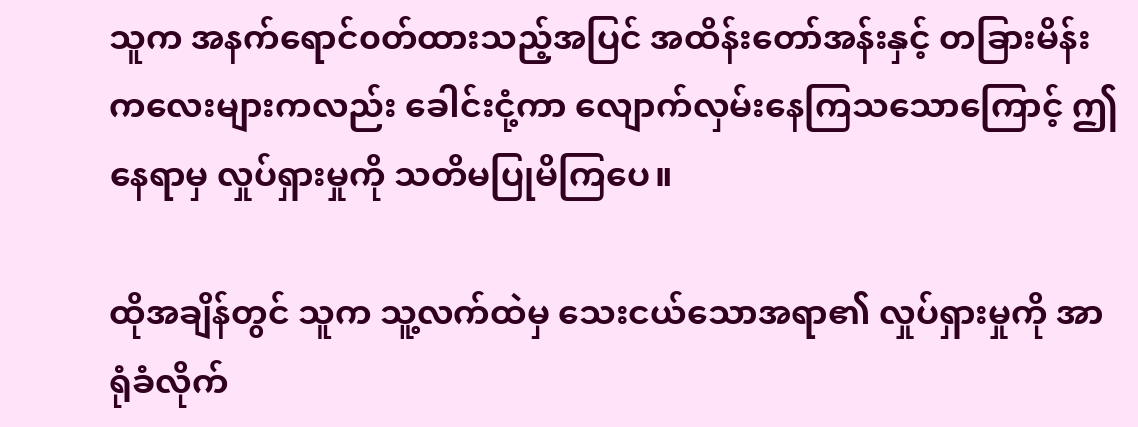သူက အနက်ရောင်၀တ်ထားသည့်အပြင် အထိန်းတော်အန်းနှင့် တခြားမိန်းကလေးများကလည်း ခေါင်းငုံ့ကာ လျောက်လှမ်းနေကြသသောကြောင့် ဤနေရာမှ လှုပ်ရှားမှုကို သတိမပြုမိကြပေ။

ထိုအချိန်တွင် သူက သူ့လက်ထဲမှ သေးငယ်သောအရာ၏ လှုပ်ရှားမှုကို အာရုံခံလိုက်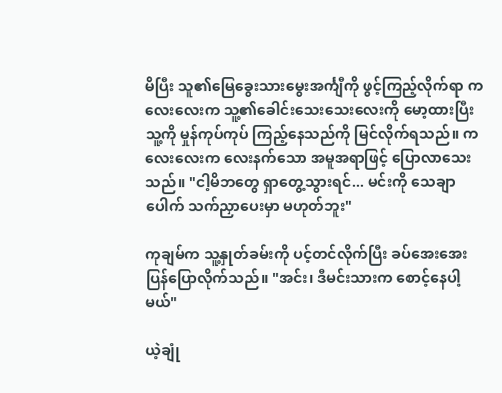မိပြီး သူ၏မြေခွေးသားမွေးအင်္ကျီကို ဖွင့်ကြည့်လိုက်ရာ ကလေးလေးက သူ့၏ခေါင်းသေးသေးလေးကို မော့ထားပြီး သူ့ကို မှုန်ကုပ်ကုပ် ကြည့်နေသည်ကို မြင်လိုက်ရသည်။ ကလေးလေးက လေးနက်သော အမူအရာဖြင့် ပြောလာသေးသည်။ "ငါ့မိဘတွေ ရှာတွေ့သွားရင်... မင်းကို သေချာပေါက် သက်ညှာပေးမှာ မဟုတ်ဘူး"

ကုချမ်က သူ့နှုတ်ခမ်းကို ပင့်တင်လိုက်ပြီး ခပ်အေးအေး ပြန်ပြောလိုက်သည်။ "အင်း၊ ဒီမင်းသားက စောင့်နေပါ့မယ်"

ယဲ့ချုံ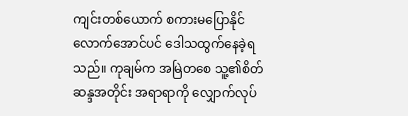ကျင်းတစ်ယောက် စကားမပြောနိုင်လောက်အောင်ပင် ဒေါသထွက်နေခဲ့ရသည်။ ကုချမ်က အမြဲတစေ သူ့၏စိတ်ဆန္ဒအတိုင်း အရာရာကို လျှောက်လုပ်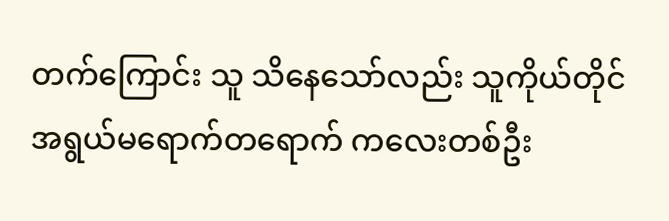တက်ကြောင်း သူ သိနေသော်လည်း သူကိုယ်တိုင် အရွယ်မရောက်တရောက် ကလေးတစ်ဦး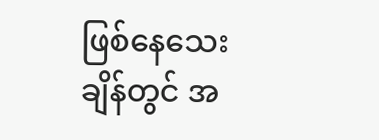ဖြစ်နေသေးချိန်တွင် အ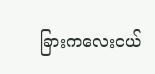ခြားကလေးငယ်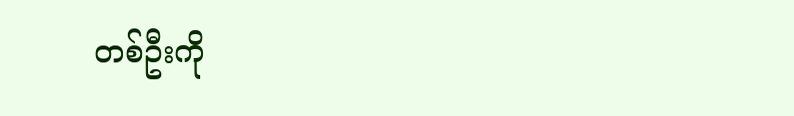တစ်ဦးကို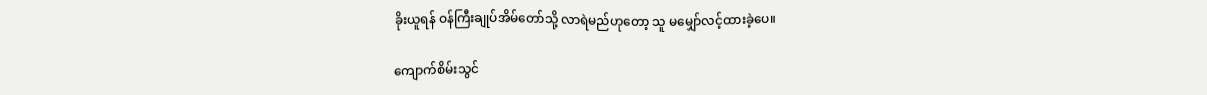ခိုးယူရန် ဝန်ကြီးချုပ်အိမ်တော်သို့ လာရဲမည်ဟုတော့ သူ မမျှော်လင့်ထားခဲ့ပေ။

ကျောက်စိမ်းသွင်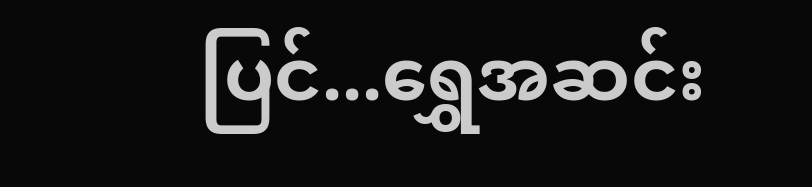ပြင်...ရွှေအဆင်း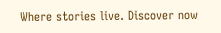Where stories live. Discover now